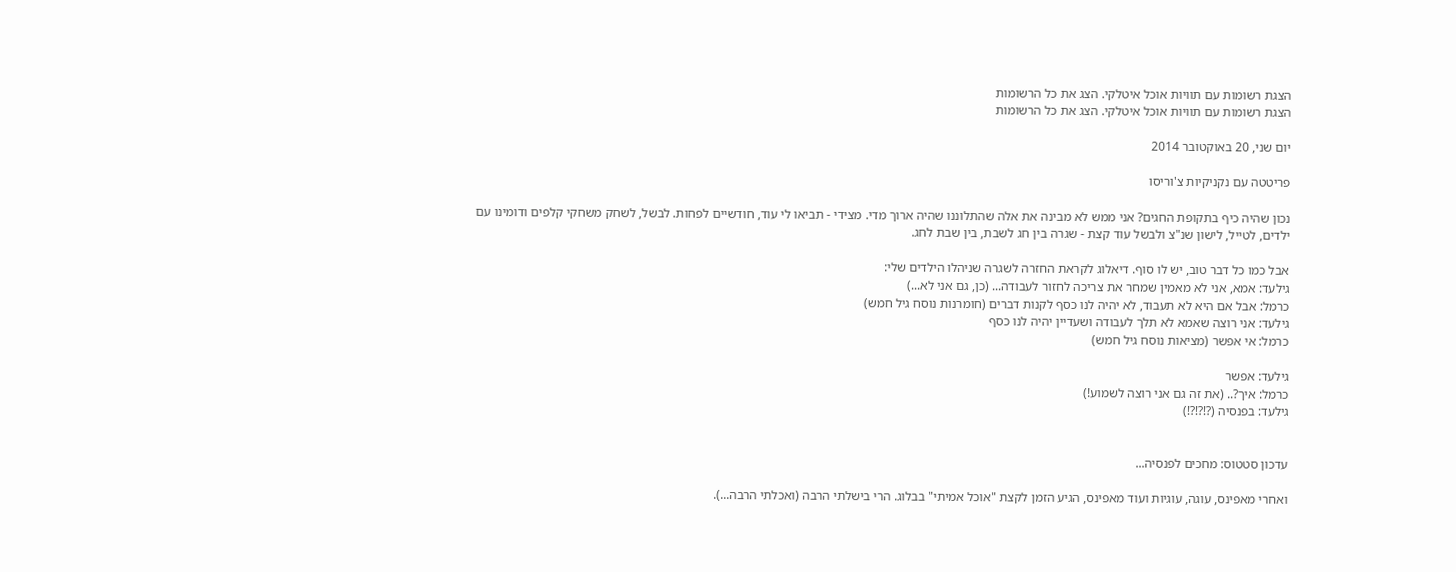הצגת רשומות עם תוויות אוכל איטלקי. הצג את כל הרשומות
הצגת רשומות עם תוויות אוכל איטלקי. הצג את כל הרשומות

יום שני, 20 באוקטובר 2014

פריטטה עם נקניקיות צ'וריסו

נכון שהיה כיף בתקופת החגים? אני ממש לא מבינה את אלה שהתלוננו שהיה ארוך מדי. מצידי - תביאו לי עוד, חודשיים לפחות. לבשל, לשחק משחקי קלפים ודומינו עם ילדים, לטייל, לישון שנ"צ ולבשל עוד קצת - שגרה בין חג לשבת, בין שבת לחג.

אבל כמו כל דבר טוב, יש לו סוף. דיאלוג לקראת החזרה לשגרה שניהלו הילדים שלי:
גילעד: אמא, אני לא מאמין שמחר את צריכה לחזור לעבודה... (כן, גם אני לא...)
כרמל: אבל אם היא לא תעבוד, לא יהיה לנו כסף לקנות דברים (חומרנות נוסח גיל חמש)
גילעד: אני רוצה שאמא לא תלך לעבודה ושעדיין יהיה לנו כסף
כרמל: אי אפשר (מציאות נוסח גיל חמש)

גילעד: אפשר
כרמל: איך?.. (את זה גם אני רוצה לשמוע!)
גילעד: בפנסיה (?!?!?!)


עדכון סטטוס: מחכים לפנסיה...

ואחרי מאפינס, עוגה, עוגיות ועוד מאפינס, הגיע הזמן לקצת "אוכל אמיתי" בבלוג. הרי בישלתי הרבה (ואכלתי הרבה...).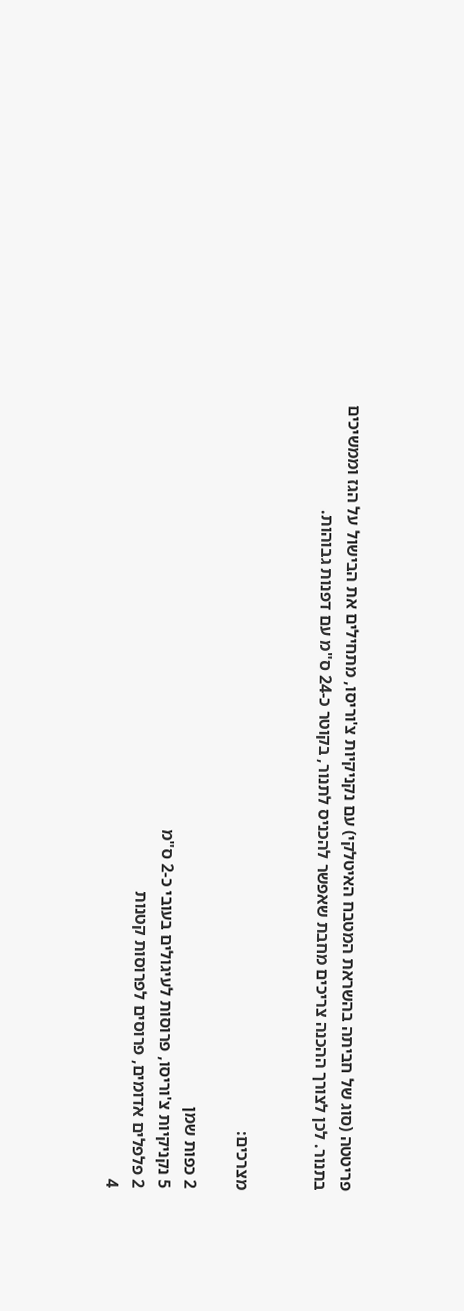פריטטה (סוג של חביתה בהשראת המטבח האיטלקי) עם נקניקיות צ'וריסו, מתחילים את הבישול על הגז וממשיכים בתנור. לכן לצורך ההכנה צריכים מחבת שאפשר להכניס לתנור, בקוטר כ-24 ס"מ עם דפנות גבוהות.


מצרכים:

2 כפות שמן
5 נקניקיות צ'וריסו, פרוסות לעיגולים בעובי כ-2 ס"מ
2 פלפלים אדומים, פרוסים לפרוסות קטנות
4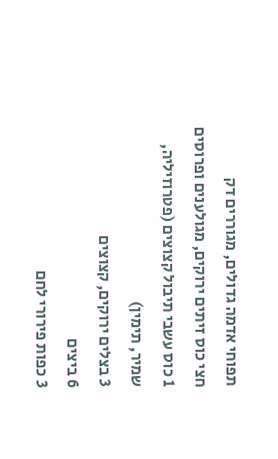תפוחי אדמה גדולים, מגוררים דק
חצי כוס זיתים ירוקים, מגולענים ופרוסים
1 כוס עשבי תיבול קצוצים (פטרוזיליה, שמיר, תימין)
3 בצלים ירוקים, קצוצים
6 ביצים
3 כפות פירורי לחם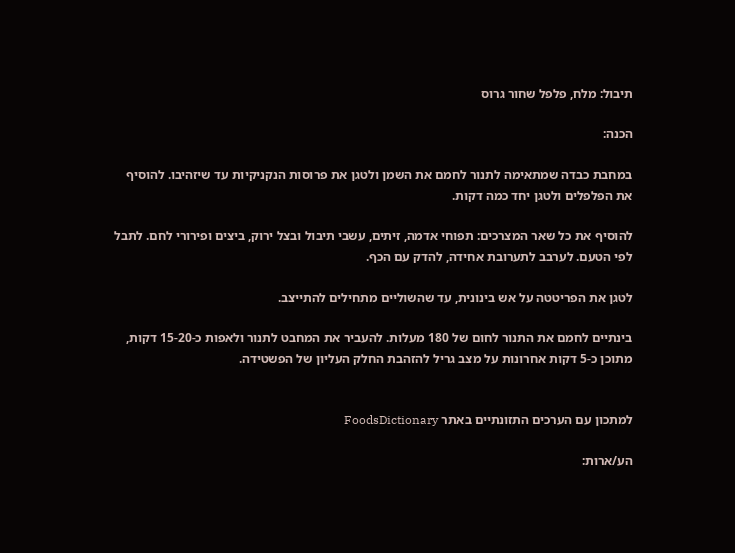תיבול: מלח, פלפל שחור גרוס

הכנה:

במחבת כבדה שמתאימה לתנור לחמם את השמן ולטגן את פרוסות הנקניקיות עד שיזהיבו. להוסיף את הפלפלים ולטגן יחד כמה דקות.

להוסיף את כל שאר המצרכים: תפוחי אדמה, זיתים, עשבי תיבול ובצל ירוק, ביצים ופירורי לחם. לתבל לפי הטעם. לערבב לתערובת אחידה, להדק עם הכף.

לטגן את הפריטטה על אש בינונית, עד שהשוליים מתחילים להתייצב.

בינתיים לחמם את התנור לחום של 180 מעלות. להעביר את המחבט לתנור ולאפות כ-15-20 דקות, מתוכן כ-5 דקות אחרונות על מצב גריל להזהבת החלק העליון של הפשטידה.


למתכון עם הערכים התזונתיים באתר FoodsDictionary

הע/ארות: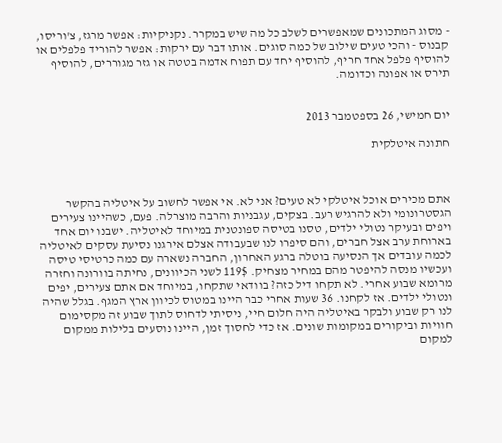- מסוג המתכונים שמאפשרים לשלב כל מה שיש במקרר. נקניקיות: אפשר מרגז, צ'וריסו, קבנוס - והכי טעים שילוב של כמה סוגים. אותו דבר עם ירקות: אפשר להוריד פלפלים או להוסיף פלפל אחד חריף, להוסיף יחד עם תפוח אדמה בטטה או גזר מגוררים, להוסיף תירס או אפונה וכדומה.


יום חמישי, 26 בספטמבר 2013

חתונה איטלקית



אתם מכירים אוכל איטלקי לא טעים? אני לא. אי אפשר לחשוב על איטליה בהקשר הגסטרונומי ולא להרגיש רעב. בצקים, עגבניות והרבה מוצרלה. פעם, כשהיינו צעירים ויפים ובעיקר נטולי ילדים, טסנו בטיסה ספונטנית במיוחד לאיטליה. ישבנו יום אחד בארוחת ערב אצל חברים, והם סיפרו לנו שבעבודה אצלם אירגנו נסיעת עסקים לאיטליה לכמה עובדים אך הנסיעה בוטלה ברגע האחרון, החברה נשארה עם כמה כרטיסי טיסה ועכשיו מנסה להיפטר מהם במחיר מצחיק. 119$ לשני הכיוונים, נחיתה בוורונה וחזרה מרומא שבוע אחרי. לא תקחו דיל כזה? בוודאי שתקחו, במיוחד אם אתם צעירים, יפים ונטולי ילדים. אז לקחנו. 36 שעות אחרי כבר היינו במטוס לכיוון ארץ המגף. בגלל שהיה לנו רק שבוע ולבקר באיטליה היה חלום חיי, ניסיתי לדחוס לתוך שבוע זה מקסימום חוויות וביקורים במקומות שונים. אז כדי לחסוך זמן, היינו נוסעים בלילות ממקום למקום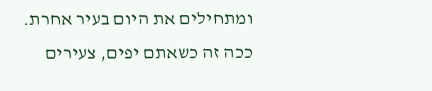ומתחילים את היום בעיר אחרת. ככה זה כשאתם יפים, צעירים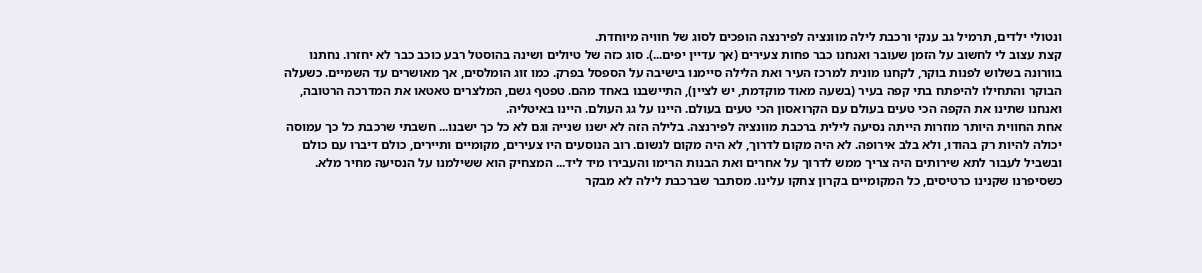ונטולי ילדים, תרמיל גב ענקי ורכבת לילה מוונציה לפירנצה הופכים לסוג של חוויה מיוחדת.
קצת עצוב לי לחשוב על הזמן שעובר ואנחנו כבר פחות צעירים (אך עדיין יפים...). סוג כזה של טיולים ושינה בהוסטל רבע כוכב כבר לא יחזרו. נחתנו בוורונה בשלוש לפנות בוקר, לקחנו מונית למרכז העיר ואת הלילה סיימנו בישיבה על הספסל בפרק. כמו זוג הומלסים, אך מאושרים עד השמיים. כשעלה הבוקר והתחילו להיפתח בתי קפה בעיר (בשעה מאוד מוקדמת, יש לציין), התיישבנו באחד מהם. טפטף גשם, המלצרים טאטאו את המדרכה הרטובה, ואנחנו שתינו את הקפה הכי טעים בעולם עם הקרואסון הכי טעים בעולם. היינו על גג העולם. היינו באיטליה.
אחת החווית היותר מוזרות הייתה נסיעה לילית ברכבת מוונציה לפירנצה. בלילה הזה לא ישנו שנייה וגם לא כל כך ישבנו... חשבתי שרכבת כל כך עמוסה יכולה להיות רק בהודו, ולא בלב אירופה. לא היה מקום לדרוך, לא היה מקום לנשום. רוב הנוסעים היו צעירים, מקומיים ותיירים, כולם דיברו עם כולם ובשביל לעבור לתא שירותים היה צריך ממש לדרוך על אחרים ואת הבנות הרימו והעבירו מיד ליד... המצחיק הוא ששילמנו על הנסיעה מחיר מלא. כשסיפרנו שקנינו כרטיסים, כל המקומיים בקרון צחקו עלינו. מסתבר שברכבת לילה לא מבקר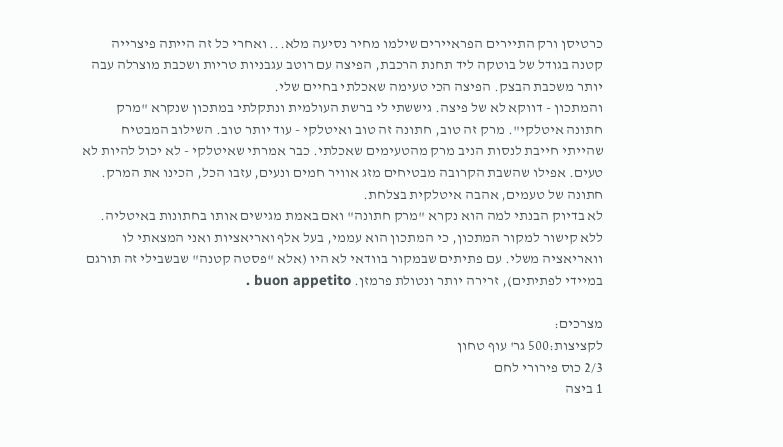כרטיסן ורק התיירים הפראיירים שילמו מחיר נסיעה מלא... ואחרי כל זה הייתה פיצרייה קטנה בגודל של בוטקה ליד תחנת הרכבת, הפיצה עם רוטב עגבניות טריות ושכבת מוצרלה עבה יותר משכבת הבצק. הפיצה הכי טעימה שאכלתי בחיים שלי.
והמתכון - דווקא לא של פיצה. גיששתי לי ברשת העולמית ונתקלתי במתכון שנקרא "מרק חתונה איטלקי". מרק זה טוב, חתונה זה טוב ואיטלקי - עוד יותר טוב. השילוב המבטיח שהייתי חייבת לנסות הניב מרק מהטעימים שאכלתי. כבר אמרתי שאיטלקי - לא יכול להיות לא טעים. אפילו שהשבת הקרובה מבטיחים מזג אוויר חמים ונעים, עזבו הכל, הכינו את המרק. חתונה של טעמים, אהבה איטלקית בצלחת.
לא בדיוק הבנתי למה הוא נקרא "מרק חתונה" ואם באמת מגישים אותו בחתונות באיטליה. ללא קישור למקור המתכון, כי המתכון הוא עממי, בעל אלף ואריאציות ואני המצאתי לו וואריאציה משלי. עם פתיתים שבמקור בוודאי לא היו (אלא "פסטה קטנה" שבשבילי זה תורגם במיידי לפתיתים), זרירה יותר ונטולת פרמזן. buon appetito .

מצרכים:
לקציצות:500 גר' עוף טחון
2/3 כוס פירורי לחם
1 ביצה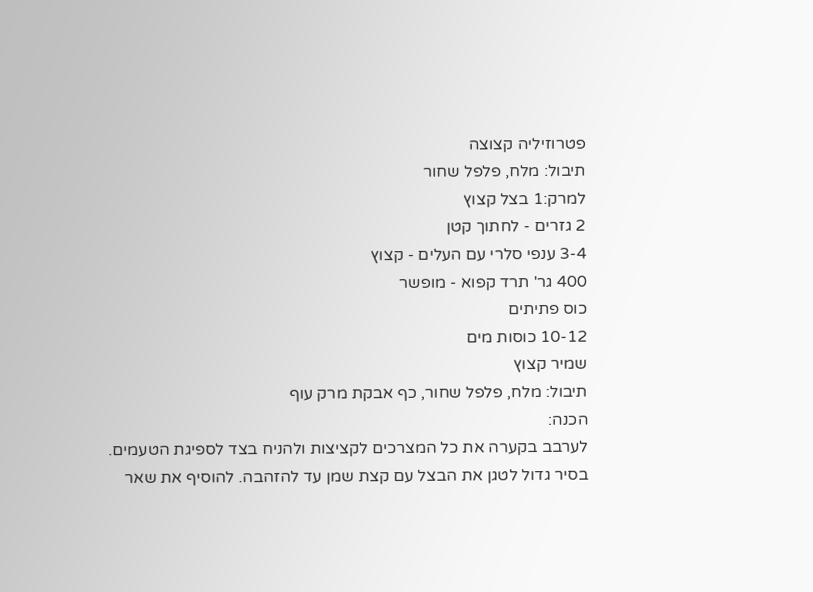פטרוזיליה קצוצה
תיבול: מלח, פלפל שחור
למרק:1 בצל קצוץ
2 גזרים - לחתוך קטן
3-4 ענפי סלרי עם העלים - קצוץ
400 גר' תרד קפוא - מופשר
כוס פתיתים
10-12 כוסות מים
שמיר קצוץ
תיבול: מלח, פלפל שחור, כף אבקת מרק עוף
הכנה:
לערבב בקערה את כל המצרכים לקציצות ולהניח בצד לספיגת הטעמים.
בסיר גדול לטגן את הבצל עם קצת שמן עד להזהבה. להוסיף את שאר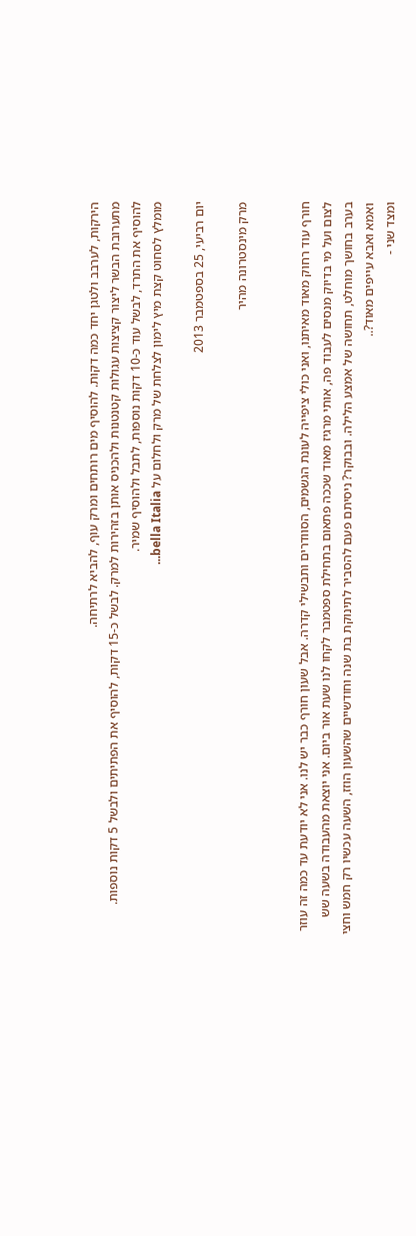הירקות, לערבב ולטגן יחד כמה דקות. להוסיף מים רותחים ומרק עוף, להביא לרתיחה.
מתערובת הבשר ליצור קציצות עגולות קטנטנות ולהכניס אותן בזהירות למרק. לבשל כ-15 דקות, להוסיף את הפתיתים ולבשל 5 דקות נוספות.
להוסיף את התרד, לבשל עוד כ-10 דקות נוספות, לתבל ולהוסיף שמיר.
מומלץ לסחוט קצת מיץ לימון לצלחת של מרק ולחלום על bella Italia...

יום רביעי, 25 בספטמבר 2013

מרק מינסטרונה מהיר


חורף עוד רחוק מאוד מאיתנו, ואני כולי ציפייה לעונת הגשמים, הסוודרים ותבשילי קדרה. אבל שעון חורף כבר יש לנו. אני לא יודעת עד כמה זה עוזר לצום ועל מי בדיוק מנסים לעבוד פה, אותי מרגיז מאוד שככה פתאום בתחילת ספטמבר לקחו לנו שעת אור ביום. אני יוצאת מהעבודה בשעה שש בערב בחושך מוחלט, תחושה של אמצע הלילה. ובבוקר? ניסיתם פעם להסביר לתינוקת בת שנה וחודשיים שהשעון הוזז, השעה עכשיו רק חמש וחצי ואמא ואבא עייפים מאוד?..
ומצד שני -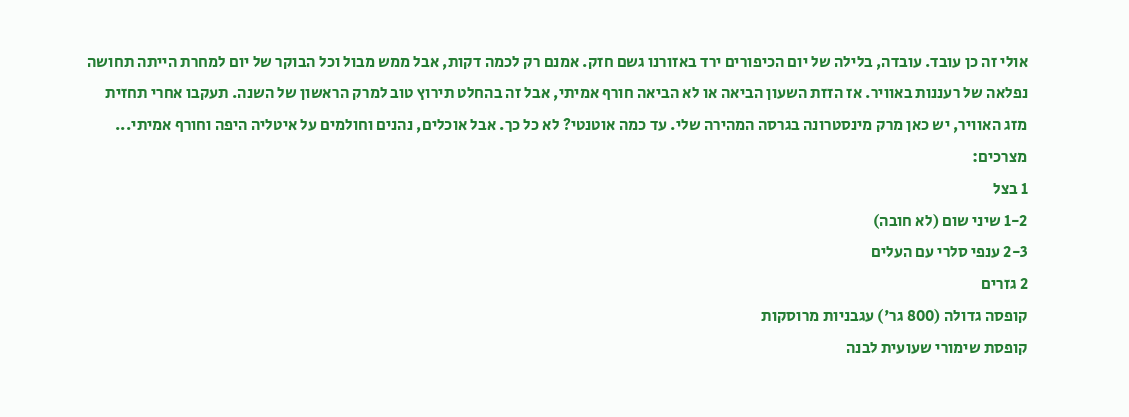אולי זה כן עובד. עובדה, בלילה של יום הכיפורים ירד באזורנו גשם חזק. אמנם רק לכמה דקות, אבל ממש מבול וכל הבוקר של יום למחרת הייתה תחושה נפלאה של רעננות באוויר. אז הזזת השעון הביאה או לא הביאה חורף אמיתי, אבל זה בהחלט תירוץ טוב למרק הראשון של השנה. תעקבו אחרי תחזית מזג האוויר, יש כאן מרק מינסטרונה בגרסה המהירה שלי. עד כמה אוטנטי? לא כל כך. אבל אוכלים, נהנים וחולמים על איטליה היפה וחורף אמיתי...
מצרכים:
1 בצל
1-2 שיני שום (לא חובה)
2-3 ענפי סלרי עם העלים
2 גזרים
קופסה גדולה (800 גר') עגבניות מרוסקות
קופסת שימורי שעועית לבנה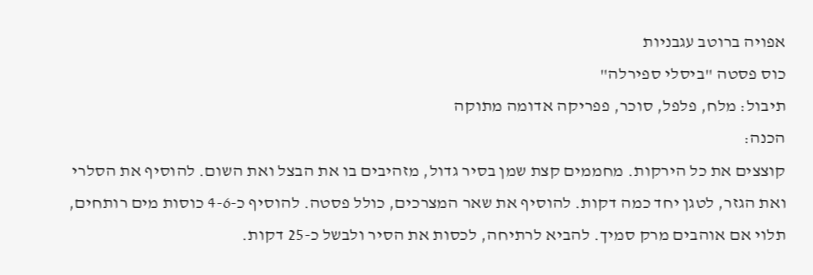אפויה ברוטב עגבניות
כוס פסטה "ביסלי ספירלה"
תיבול: מלח, פלפל, סוכר, פפריקה אדומה מתוקה
הכנה:
קוצצים את כל הירקות. מחממים קצת שמן בסיר גדול, מזהיבים בו את הבצל ואת השום. להוסיף את הסלרי ואת הגזר, לטגן יחד כמה דקות. להוסיף את שאר המצרכים, כולל פסטה. להוסיף כ-4-6 כוסות מים רותחים, תלוי אם אוהבים מרק סמיך. להביא לרתיחה, לכסות את הסיר ולבשל כ-25 דקות.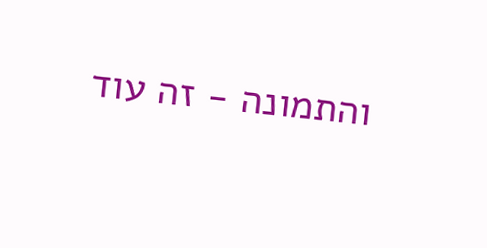והתמונה - זה עוד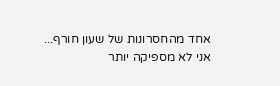אחד מהחסרונות של שעון חורף... אני לא מספיקה יותר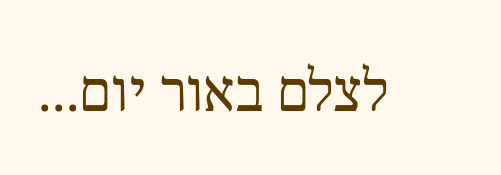לצלם באור יום...